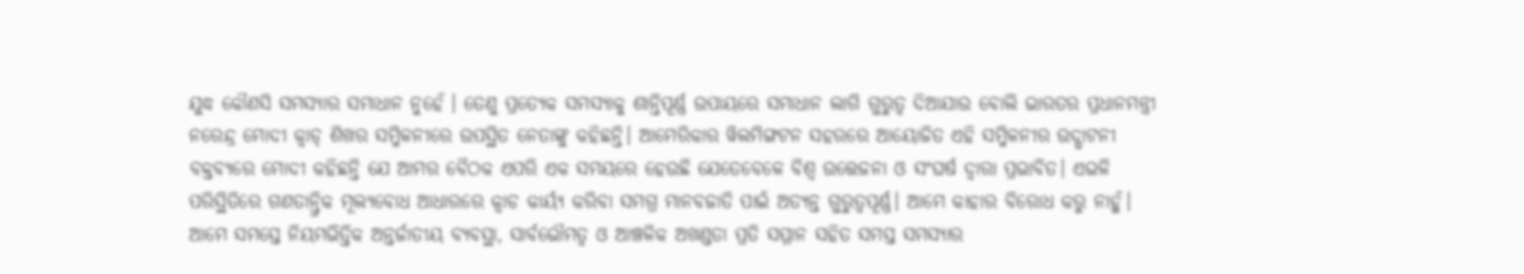ଯୁଦ୍ଧ କୌଣସି ସମସ୍ୟାର ସମାଧାନ ନୁହେଁ । ତେଣୁ ପ୍ରତ୍ୟେକ ସମସ୍ୟାକୁ ଶାନ୍ତିପୂର୍ଣ୍ଣ ଉପାୟରେ ସମାଧାନ ଲାଗି ଗୁରୁତ୍ବ ଦିଆଯାଉ ବୋଲି ଭାରତର ପ୍ରଧାନମନ୍ତ୍ରୀ ନରେନ୍ଦ୍ର ମୋଦୀ କ୍ବାଡ୍ ଶିଖର ସମ୍ମିଳନୀରେ ଉପସ୍ଥିତ ନେତାଙ୍କୁ କହିଛନ୍ତି। ଆମେରିକାର ୱିଲମିଙ୍ଗଟନ ସହରରେ ଆୟୋଜିତ ଏହି ସମ୍ମିଳନୀର ଉଦ୍ଘାଟନୀ ବକ୍ତବ୍ୟରେ ମୋଦୀ କହିଛନ୍ତି ଯେ ଆମର ବୈଠକ ଏପରି ଏକ ସମୟରେ ହେଉଛି ଯେତେବେଳେ ବିଶ୍ୱ ଉତ୍ତେଜନା ଓ ସଂଘର୍ଷ ଦ୍ୱାରା ପ୍ରଭାବିତ। ଏଭଳି ପରିସ୍ଥିତିରେ ଗଣତାନ୍ତ୍ରିକ ମୂଲ୍ୟବୋଧ ଆଧାରରେ କ୍ୱାଡ କାର୍ୟ୍ୟ କରିବା ସମଗ୍ର ମାନବଜାତି ପାଇଁ ଅତ୍ୟନ୍ତ ଗୁରୁତ୍ୱପୂର୍ଣ୍ଣ। ଆମେ କାହାର ବିରୋଧ କରୁ ନାହୁଁ। ଆମେ ସମସ୍ତେ ନିୟମଭିତ୍ତିକ ଅନ୍ତର୍ଜାତୀୟ ବ୍ୟବସ୍ଥା, ସାର୍ବଭୌମତ୍ୱ ଓ ଆଞ୍ଚଳିକ ଅଖଣ୍ଡତା ପ୍ରତି ସମ୍ମାନ ସହିତ ସମସ୍ତ ସମସ୍ୟାର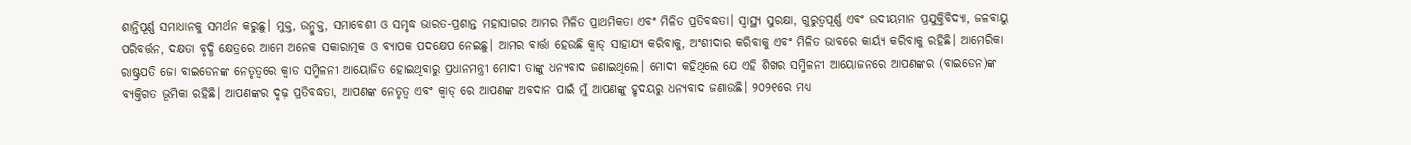ଶାନ୍ତିପୂର୍ଣ୍ଣ ସମାଧାନକୁ ସମର୍ଥନ କରୁଛୁ। ମୁକ୍ତ, ଉନ୍ମୁକ୍ତ, ସମାବେଶୀ ଓ ସମୃଦ୍ଧ ଭାରତ-ପ୍ରଶାନ୍ତ ମହାସାଗର ଆମର ମିଳିତ ପ୍ରାଥମିକତା ଏବଂ ମିଳିତ ପ୍ରତିବଦ୍ଧତା। ସ୍ୱାସ୍ଥ୍ୟ ସୁରକ୍ଷା, ଗୁରୁତ୍ୱପୂର୍ଣ୍ଣ ଏବଂ ଉଦୀୟମାନ ପ୍ରଯୁକ୍ତିବିଦ୍ୟା, ଜଳବାୟୁ ପରିବର୍ତ୍ତନ, ଦକ୍ଷତା ବୃଦ୍ଧି କ୍ଷେତ୍ରରେ ଆମେ ଅନେକ ସକାରାତ୍ମକ ଓ ବ୍ୟାପକ ପଦକ୍ଷେପ ନେଇଛୁ। ଆମର ବାର୍ତ୍ତା ହେଉଛି କ୍ୱାଡ୍ ସାହାଯ୍ୟ କରିବାକୁ, ଅଂଶୀଦାର କରିବାକୁ ଏବଂ ମିଳିତ ଭାବରେ କାର୍ୟ୍ୟ କରିବାକୁ ରହିଛି। ଆମେରିକା ରାଷ୍ଟ୍ରପତି ଜୋ ବାଇଡେନଙ୍କ ନେତୃତ୍ବରେ କ୍ବାଡ ସମ୍ମିଳନୀ ଆୟୋଜିତ ହୋଇଥିବାରୁ ପ୍ରଧାନମନ୍ତ୍ରୀ ମୋଦୀ ତାଙ୍କୁ ଧନ୍ୟବାଦ ଜଣାଇଥିଲେ। ମୋଦୀ କହିଥିଲେ ଯେ ଏହି ଶିଖର ସମ୍ମିଳନୀ ଆୟୋଜନରେ ଆପଣଙ୍କର (ବାଇଡେନ)ଙ୍କ ବ୍ୟକ୍ତିଗତ ଭୂମିକା ରହିଛି। ଆପଣଙ୍କର ଦୃଢ଼ ପ୍ରତିବଦ୍ଧତା, ଆପଣଙ୍କ ନେତୃତ୍ୱ ଏବଂ କ୍ୱାଡ୍ ରେ ଆପଣଙ୍କ ଅବଦାନ ପାଇଁ ମୁଁ ଆପଣଙ୍କୁ ହୃଦୟରୁ ଧନ୍ୟବାଦ ଜଣାଉଛି। ୨୦୨୧ରେ ମଧ୍ୟ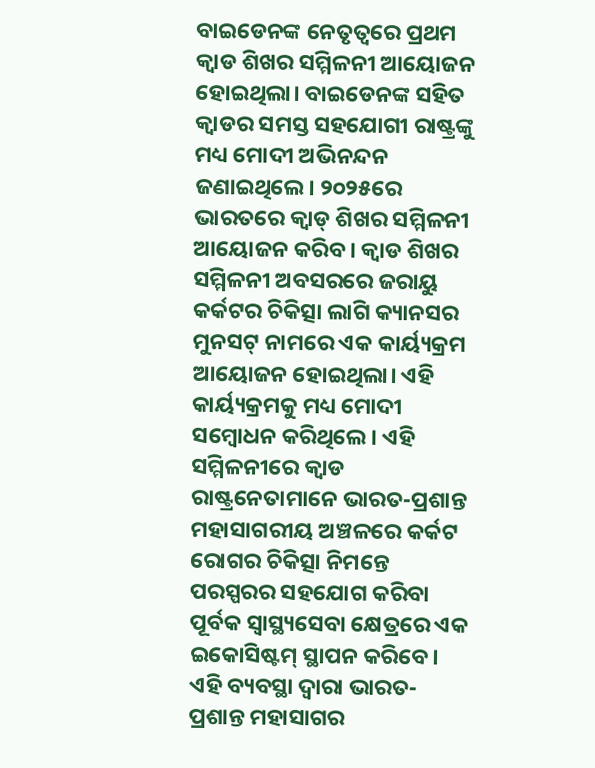ବାଇଡେନଙ୍କ ନେତୃତ୍ବରେ ପ୍ରଥମ କ୍ବାଡ ଶିଖର ସମ୍ମିଳନୀ ଆୟୋଜନ ହୋଇଥିଲା। ବାଇଡେନଙ୍କ ସହିତ କ୍ବାଡର ସମସ୍ତ ସହଯୋଗୀ ରାଷ୍ଟ୍ରଙ୍କୁ ମଧ୍ୟ ମୋଦୀ ଅଭିନନ୍ଦନ ଜଣାଇଥିଲେ। ୨୦୨୫ରେ ଭାରତରେ କ୍ୱାଡ୍ ଶିଖର ସମ୍ମିଳନୀ ଆୟୋଜନ କରିବ। କ୍ବାଡ ଶିଖର ସମ୍ମିଳନୀ ଅବସରରେ ଜରାୟୁ କର୍କଟର ଚିକିତ୍ସା ଲାଗି କ୍ୟାନସର ମୁନସଟ୍ ନାମରେ ଏକ କାର୍ୟ୍ୟକ୍ରମ ଆୟୋଜନ ହୋଇଥିଲା। ଏହି କାର୍ୟ୍ୟକ୍ରମକୁ ମଧ୍ୟ ମୋଦୀ ସମ୍ବୋଧନ କରିଥିଲେ। ଏହି ସମ୍ମିଳନୀରେ କ୍ବାଡ ରାଷ୍ଟ୍ରନେତାମାନେ ଭାରତ-ପ୍ରଶାନ୍ତ ମହାସାଗରୀୟ ଅଞ୍ଚଳରେ କର୍କଟ ରୋଗର ଚିକିତ୍ସା ନିମନ୍ତେ ପରସ୍ପରର ସହଯୋଗ କରିବା ପୂର୍ବକ ସ୍ବାସ୍ଥ୍ୟସେବା କ୍ଷେତ୍ରରେ ଏକ ଇକୋସିଷ୍ଟମ୍ ସ୍ଥାପନ କରିବେ। ଏହି ବ୍ୟବସ୍ଥା ଦ୍ବାରା ଭାରତ-ପ୍ରଶାନ୍ତ ମହାସାଗର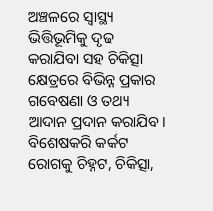ଅଞ୍ଚଳରେ ସ୍ବାସ୍ଥ୍ୟ ଭିତ୍ତିଭୂମିକୁ ଦୃଢ କରାଯିବା ସହ ଚିକିତ୍ସା କ୍ଷେତ୍ରରେ ବିଭିନ୍ନ ପ୍ରକାର ଗବେଷଣା ଓ ତଥ୍ୟ ଆଦାନ ପ୍ରଦାନ କରାଯିବ। ବିଶେଷକରି କର୍କଟ ରୋଗକୁ ଚିହ୍ନଟ, ଚିକିତ୍ସା,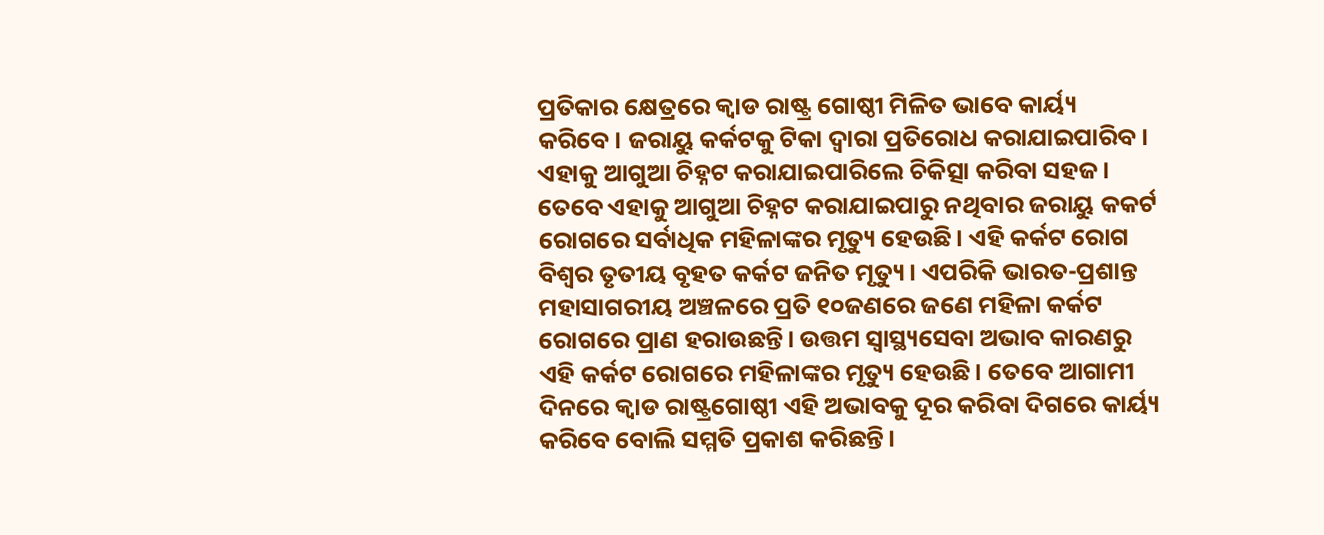ପ୍ରତିକାର କ୍ଷେତ୍ରରେ କ୍ବାଡ ରାଷ୍ଟ୍ର ଗୋଷ୍ଠୀ ମିଳିତ ଭାବେ କାର୍ୟ୍ୟ କରିବେ। ଜରାୟୁ କର୍କଟକୁ ଟିକା ଦ୍ବାରା ପ୍ରତିରୋଧ କରାଯାଇପାରିବ। ଏହାକୁ ଆଗୁଆ ଚିହ୍ନଟ କରାଯାଇପାରିଲେ ଚିକିତ୍ସା କରିବା ସହଜ। ତେବେ ଏହାକୁ ଆଗୁଆ ଚିହ୍ନଟ କରାଯାଇପାରୁ ନଥିବାର ଜରାୟୁ କକର୍ଟ ରୋଗରେ ସର୍ବାଧିକ ମହିଳାଙ୍କର ମୃତ୍ୟୁ ହେଉଛି। ଏହି କର୍କଟ ରୋଗ ବିଶ୍ବର ତୃତୀୟ ବୃହତ କର୍କଟ ଜନିତ ମୃତ୍ୟୁ। ଏପରିକି ଭାରତ-ପ୍ରଶାନ୍ତ ମହାସାଗରୀୟ ଅଞ୍ଚଳରେ ପ୍ରତି ୧୦ଜଣରେ ଜଣେ ମହିଳା କର୍କଟ ରୋଗରେ ପ୍ରାଣ ହରାଉଛନ୍ତି। ଉତ୍ତମ ସ୍ବାସ୍ଥ୍ୟସେବା ଅଭାବ କାରଣରୁ ଏହି କର୍କଟ ରୋଗରେ ମହିଳାଙ୍କର ମୃତ୍ୟୁ ହେଉଛି। ତେବେ ଆଗାମୀ ଦିନରେ କ୍ବାଡ ରାଷ୍ଟ୍ରଗୋଷ୍ଠୀ ଏହି ଅଭାବକୁ ଦୂର କରିବା ଦିଗରେ କାର୍ୟ୍ୟ କରିବେ ବୋଲି ସମ୍ମତି ପ୍ରକାଶ କରିଛନ୍ତି।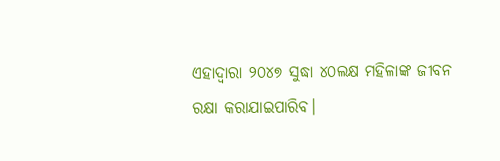ଏହାଦ୍ବାରା ୨୦୪୭ ସୁଦ୍ଧା ୪୦ଲକ୍ଷ ମହିଳାଙ୍କ ଜୀବନ ରକ୍ଷା କରାଯାଇପାରିବ।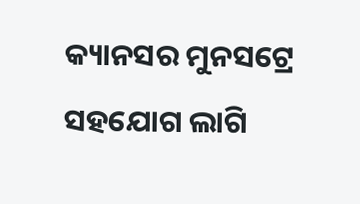କ୍ୟାନସର ମୁନସଟ୍ରେ ସହଯୋଗ ଲାଗି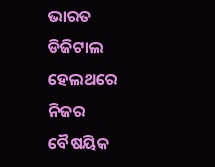ଭାରତ ଡିଜିଟାଲ ହେଲଥରେ ନିଜର ବୈଷୟିକ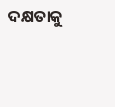ଦକ୍ଷତାକୁ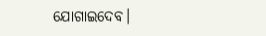ଯୋଗାଇଦେବ।